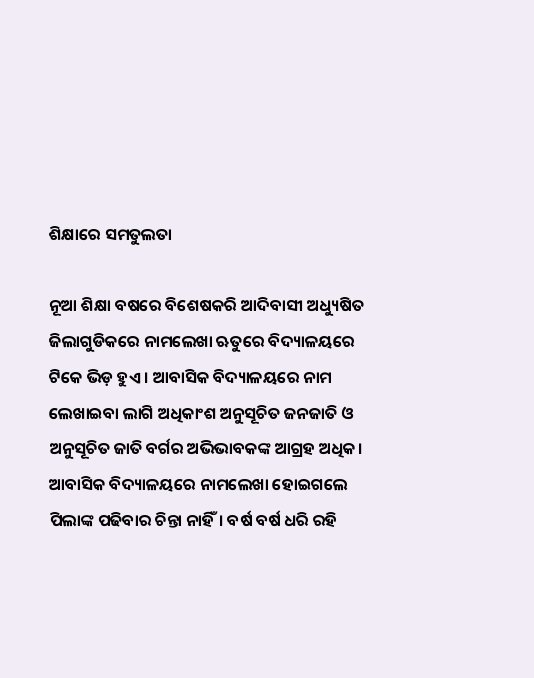ଶିକ୍ଷାରେ ସମତୁଲତା

ନୂଆ ଶିକ୍ଷା ବଷରେ ବିଶେଷକରି ଆଦିବାସୀ ଅଧ୍ୟୁଷିତ ଜିଲାଗୁଡିକରେ ନାମଲେଖା ଋତୁରେ ବିଦ୍ୟାଳୟରେ ଟିକେ ଭିଡ଼ ହୁଏ । ଆବାସିକ ବିଦ୍ୟାଳୟରେ ନାମ ଲେଖାଇବା ଲାଗି ଅଧିକାଂଶ ଅନୁସୂଚିତ ଜନଜାତି ଓ ଅନୁସୂଚିତ ଜାତି ବର୍ଗର ଅଭିଭାବକଙ୍କ ଆଗ୍ରହ ଅଧିକ। ଆବାସିକ ବିଦ୍ୟାଳୟରେ ନାମଲେଖା ହୋଇଗଲେ ପିଲାଙ୍କ ପଢିବାର ଚିନ୍ତା ନାହିଁ। ବର୍ଷ ବର୍ଷ ଧରି ରହି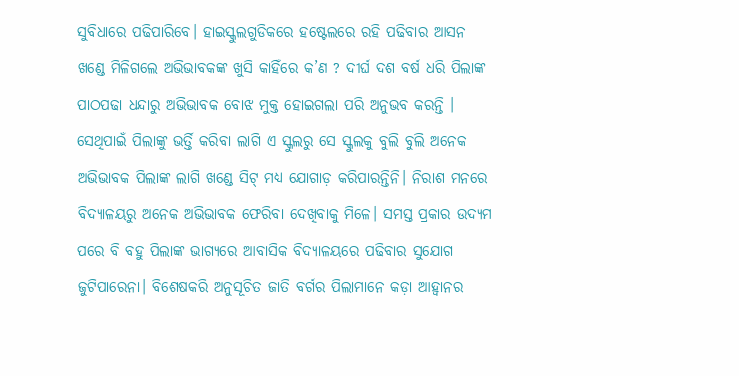ସୁବିଧାରେ ପଢିପାରିବେ। ହାଇସ୍କୁଲଗୁଡିକରେ ହଷ୍ଟେଲରେ ରହି ପଢିବାର ଆସନ ଖଣ୍ଡେ ମିଳିଗଲେ ଅଭିଭାବକଙ୍କ ଖୁସି କାହିଁରେ କ’ଣ ? ଦୀର୍ଘ ଦଶ ବର୍ଷ ଧରି ପିଲାଙ୍କ ପାଠପଢା ଧନ୍ଦାରୁ ଅଭିଭାବକ ବୋଝ ମୁକ୍ତ ହୋଇଗଲା ପରି ଅନୁଭବ କରନ୍ତି । ସେଥିପାଇଁ ପିଲାଙ୍କୁ ଭର୍ତ୍ତି କରିବା ଲାଗି ଏ ସ୍କୁଲରୁ ସେ ସ୍କୁଲକୁ ବୁଲି ବୁଲି ଅନେକ ଅଭିଭାବକ ପିଲାଙ୍କ ଲାଗି ଖଣ୍ଡେ ସିଟ୍‌ ମଧ୍ୟ ଯୋଗାଡ଼ କରିପାରନ୍ତିନି। ନିରାଶ ମନରେ ବିଦ୍ୟାଳୟରୁ ଅନେକ ଅଭିଭାବକ ଫେରିବା ଦେଖିବାକୁ ମିଳେ। ସମସ୍ତ ପ୍ରକାର ଉଦ୍ୟମ ପରେ ବି ବହୁ ପିଲାଙ୍କ ଭାଗ୍ୟରେ ଆବାସିକ ବିଦ୍ୟାଳୟରେ ପଢିବାର ସୁଯୋଗ ଜୁଟିପାରେନା। ବିଶେଷକରି ଅନୁସୂଚିତ ଜାତି ବର୍ଗର ପିଲାମାନେ କଡ଼ା ଆହ୍ବାନର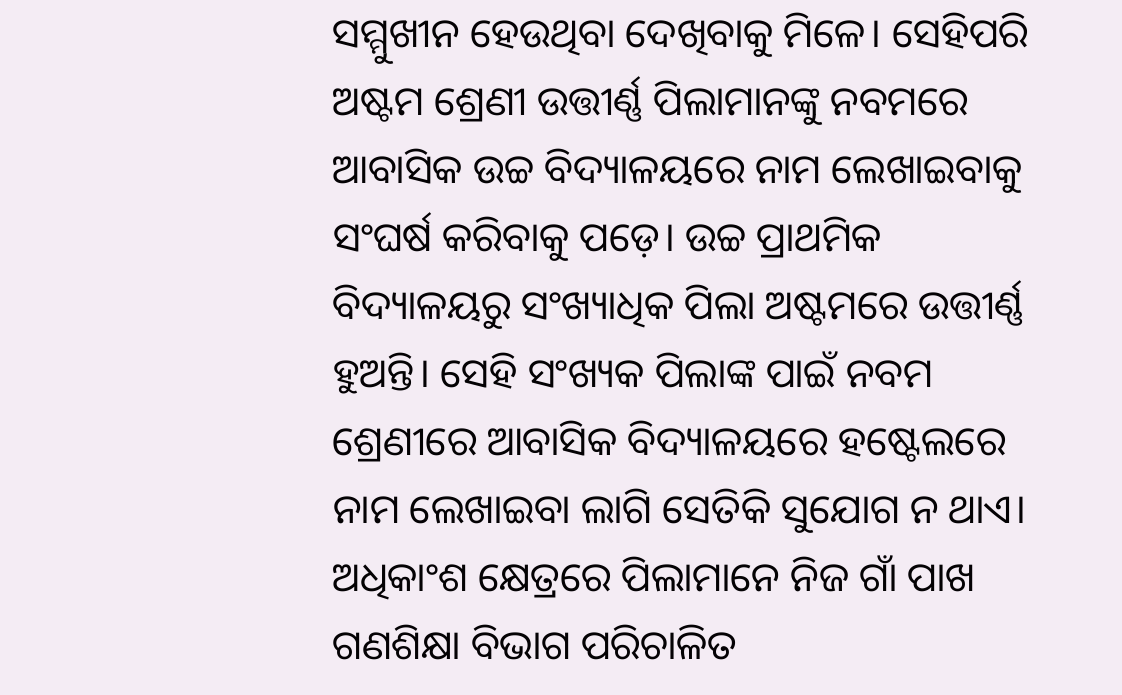ସମ୍ମୁଖୀନ ହେଉଥିବା ଦେଖିବାକୁ ମିଳେ। ସେହିପରି ଅଷ୍ଟମ ଶ୍ରେଣୀ ଉତ୍ତୀର୍ଣ୍ଣ ପିଲାମାନଙ୍କୁ ନବମରେ ଆବାସିକ ଉଚ୍ଚ ବିଦ୍ୟାଳୟରେ ନାମ ଲେଖାଇବାକୁ ସଂଘର୍ଷ କରିବାକୁ ପଡ଼େ। ଉଚ୍ଚ ପ୍ରାଥମିକ ବିଦ୍ୟାଳୟରୁ ସଂଖ୍ୟାଧିକ ପିଲା ଅଷ୍ଟମରେ ଉତ୍ତୀର୍ଣ୍ଣ ହୁଅନ୍ତି। ସେହି ସଂଖ୍ୟକ ପିଲାଙ୍କ ପାଇଁ ନବମ ଶ୍ରେଣୀରେ ଆବାସିକ ବିଦ୍ୟାଳୟରେ ହଷ୍ଟେଲରେ ନାମ ଲେଖାଇବା ଲାଗି ସେତିକି ସୁଯୋଗ ନ ଥାଏ। ଅଧିକାଂଶ କ୍ଷେତ୍ରରେ ପିଲାମାନେ ନିଜ ଗାଁ ପାଖ ଗଣଶିକ୍ଷା ବିଭାଗ ପରିଚାଳିତ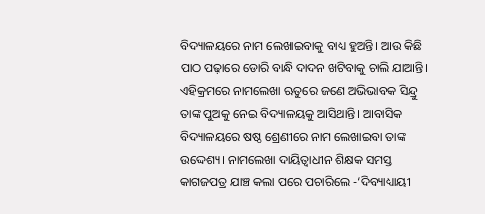ବିଦ୍ୟାଳୟରେ ନାମ ଲେଖାଇବାକୁ ବାଧ୍ୟ ହୁଅନ୍ତି। ଆଉ କିଛି ପାଠ ପଢ଼ାରେ ଡୋରି ବାନ୍ଧି ଦାଦନ ଖଟିବାକୁ ଚାଲି ଯାଆନ୍ତି।
ଏହିକ୍ରମରେ ନାମଲେଖା ଋତୁରେ ଜଣେ ଅଭିଭାବକ ସିନ୍ଦ୍ରୁ ତାଙ୍କ ପୁଅକୁ ନେଇ ବିଦ୍ୟାଳୟକୁ ଆସିଥାନ୍ତି। ଆବାସିକ ବିଦ୍ୟାଳୟରେ ଷଷ୍ଠ ଶ୍ରେଣୀରେ ନାମ ଲେଖାଇବା ତାଙ୍କ ଉଦ୍ଦେଶ୍ୟ। ନାମଲେଖା ଦାୟିତ୍ୱାଧୀନ ଶିକ୍ଷକ ସମସ୍ତ କାଗଜପତ୍ର ଯାଞ୍ଚ କଲା ପରେ ପଚାରିଲେ -‘ଦିବ୍ୟାଧ୍ୟାୟୀ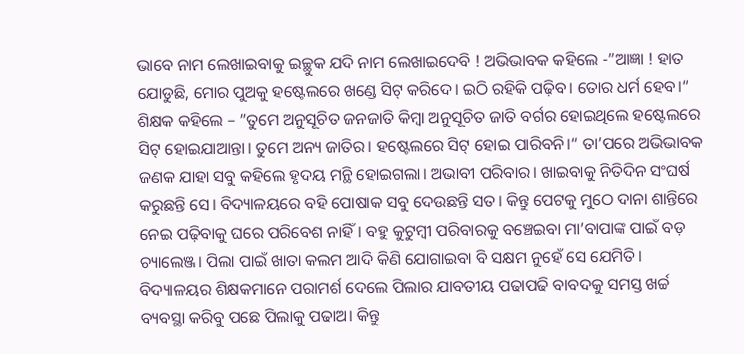ଭାବେ ନାମ ଲେଖାଇବାକୁ ଇଚ୍ଛୁକ ଯଦି ନାମ ଲେଖାଇଦେବି ! ଅଭିଭାବକ କହିଲେ -”ଆଜ୍ଞା ! ହାତ ଯୋଡୁଛି, ମୋର ପୁଅକୁ ହଷ୍ଟେଲରେ ଖଣ୍ଡେ ସିଟ୍‌ କରିଦେ। ଇଠି ରହିକି ପଢ଼ିବ। ତୋର ଧର୍ମ ହେବ।“ ଶିକ୍ଷକ କହିଲେ – ”ତୁମେ ଅନୁସୂଚିତ ଜନଜାତି କିମ୍ବା ଅନୁସୂଚିତ ଜାତି ବର୍ଗର ହୋଇଥିଲେ ହଷ୍ଟେଲରେ ସିଟ୍‌ ହୋଇଯାଆନ୍ତା। ତୁମେ ଅନ୍ୟ ଜାତିର। ହଷ୍ଟେଲରେ ସିଟ୍‌ ହୋଇ ପାରିବନି।“ ତା’ପରେ ଅଭିଭାବକ ଜଣକ ଯାହା ସବୁ କହିଲେ ହୃଦୟ ମନ୍ଥି ହୋଇଗଲା। ଅଭାବୀ ପରିବାର। ଖାଇବାକୁ ନିତିଦିନ ସଂଘର୍ଷ କରୁଛନ୍ତି ସେ। ବିଦ୍ୟାଳୟରେ ବହି ପୋଷାକ ସବୁ ଦେଉଛନ୍ତି ସତ। କିନ୍ତୁ ପେଟକୁ ମୁଠେ ଦାନା ଶାନ୍ତିରେ ନେଇ ପଢ଼ିବାକୁ ଘରେ ପରିବେଶ ନାହିଁ। ବହୁ କୁଟୁମ୍ବୀ ପରିବାରକୁ ବଞ୍ଚେଇବା ମା’ବାପାଙ୍କ ପାଇଁ ବଡ଼ ଚ୍ୟାଲେଞ୍ଜ। ପିଲା ପାଇଁ ଖାତା କଲମ ଆଦି କିଣି ଯୋଗାଇବା ବି ସକ୍ଷମ ନୁହେଁ ସେ ଯେମିତି। ବିଦ୍ୟାଳୟର ଶିକ୍ଷକମାନେ ପରାମର୍ଶ ଦେଲେ ପିଲାର ଯାବତୀୟ ପଢାପଢି ବାବଦକୁ ସମସ୍ତ ଖର୍ଚ୍ଚ ବ୍ୟବସ୍ଥା କରିବୁ ପଛେ ପିଲାକୁ ପଢାଅ। କିନ୍ତୁ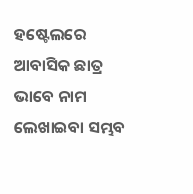ହଷ୍ଟେଲରେ ଆବାସିକ ଛାତ୍ର ଭାବେ ନାମ ଲେଖାଇବା ସମ୍ଭବ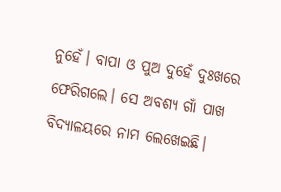ନୁହେଁ। ବାପା ଓ ପୁଅ ଦୁହେଁ ଦୁଃଖରେ ଫେରିଗଲେ। ସେ ଅବଶ୍ୟ ଗାଁ ପାଖ ବିଦ୍ୟାଳୟରେ ନାମ ଲେଖେଇଛି।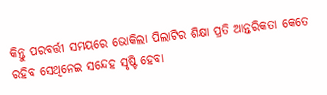କିନ୍ତୁ ପରବର୍ତ୍ତୀ ସମୟରେ ଭୋକିଲା ପିଲାଟିର ଶିକ୍ଷା ପ୍ରତି ଆନ୍ତରିକତା କେତେ ରହିବ ସେଥିନେଇ ସନ୍ଦେହ ସୃଷ୍ଟି ହେବା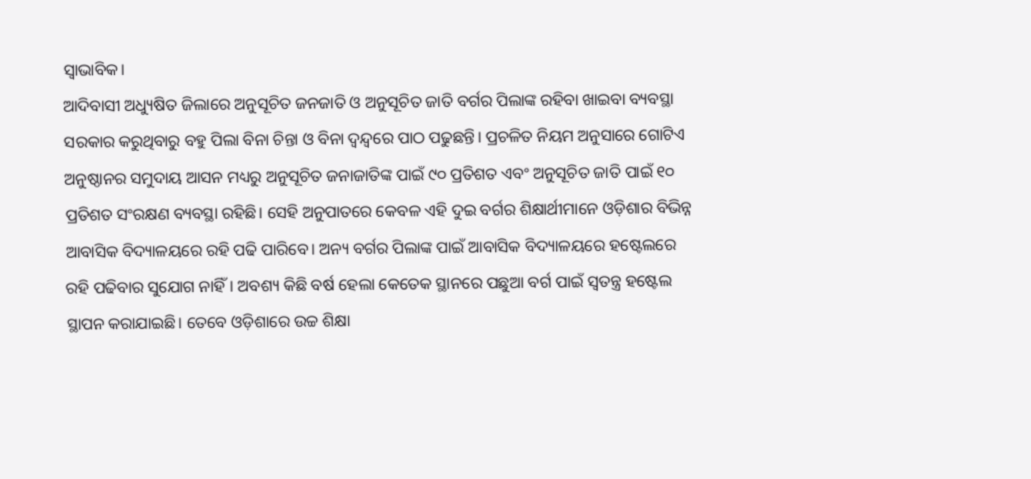ସ୍ବାଭାବିକ।
ଆଦିବାସୀ ଅଧ୍ୟୁଷିତ ଜିଲାରେ ଅନୁସୂଚିତ ଜନଜାତି ଓ ଅନୁସୂଚିତ ଜାତି ବର୍ଗର ପିଲାଙ୍କ ରହିବା ଖାଇବା ବ୍ୟବସ୍ଥା ସରକାର କରୁଥିବାରୁ ବହୁ ପିଲା ବିନା ଚିନ୍ତା ଓ ବିନା ଦ୍ୱନ୍ଦ୍ୱରେ ପାଠ ପଢୁଛନ୍ତି। ପ୍ରଚଳିତ ନିୟମ ଅନୁସାରେ ଗୋଟିଏ ଅନୁଷ୍ଠାନର ସମୁଦାୟ ଆସନ ମଧ୍ୟରୁ ଅନୁସୂଚିତ ଜନାଜାତିଙ୍କ ପାଇଁ ୯୦ ପ୍ରତିଶତ ଏବଂ ଅନୁସୂଚିତ ଜାତି ପାଇଁ ୧୦ ପ୍ରତିଶତ ସଂରକ୍ଷଣ ବ୍ୟବସ୍ଥା ରହିଛି। ସେହି ଅନୁପାତରେ କେବଳ ଏହି ଦୁଇ ବର୍ଗର ଶିକ୍ଷାର୍ଥୀମାନେ ଓଡ଼ିଶାର ବିଭିନ୍ନ ଆବାସିକ ବିଦ୍ୟାଳୟରେ ରହି ପଢି ପାରିବେ। ଅନ୍ୟ ବର୍ଗର ପିଲାଙ୍କ ପାଇଁ ଆବାସିକ ବିଦ୍ୟାଳୟରେ ହଷ୍ଟେଲରେ ରହି ପଢିବାର ସୁଯୋଗ ନାହିଁ। ଅବଶ୍ୟ କିଛି ବର୍ଷ ହେଲା କେତେକ ସ୍ଥାନରେ ପଛୁଆ ବର୍ଗ ପାଇଁ ସ୍ବତନ୍ତ୍ର ହଷ୍ଟେଲ ସ୍ଥାପନ କରାଯାଇଛି। ତେବେ ଓଡ଼ିଶାରେ ଉଚ୍ଚ ଶିକ୍ଷା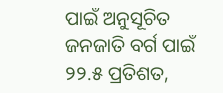ପାଇଁ ଅନୁସୂଚିତ ଜନଜାତି ବର୍ଗ ପାଇଁ ୨୨.୫ ପ୍ରତିଶତ,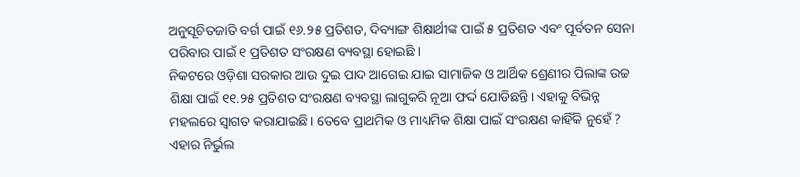ଅନୁସୂଚିତଜାତି ବର୍ଗ ପାଇଁ ୧୬.୨୫ ପ୍ରତିଶତ, ଦିବ୍ୟାଙ୍ଗ ଶିକ୍ଷାର୍ଥୀଙ୍କ ପାଇଁ ୫ ପ୍ରତିଶତ ଏବଂ ପୂର୍ବତନ ସେନା ପରିବାର ପାଇଁ ୧ ପ୍ରତିଶତ ସଂରକ୍ଷଣ ବ୍ୟବସ୍ଥା ହୋଇଛି ।
ନିକଟରେ ଓଡ଼ିଶା ସରକାର ଆଉ ଦୁଇ ପାଦ ଆଗେଇ ଯାଇ ସାମାଜିକ ଓ ଆର୍ଥିକ ଶ୍ରେଣୀର ପିଲାଙ୍କ ଉଚ୍ଚ ଶିକ୍ଷା ପାଇଁ ୧୧.୨୫ ପ୍ରତିଶତ ସଂରକ୍ଷଣ ବ୍ୟବସ୍ଥା ଲାଗୁକରି ନୂଆ ଫର୍ଦ୍ଦ ଯୋଡିଛନ୍ତି। ଏହାକୁ ବିଭିନ୍ନ ମହଲରେ ସ୍ବାଗତ କରାଯାଇଛି। ତେବେ ପ୍ରାଥମିକ ଓ ମାଧ୍ୟମିକ ଶିକ୍ଷା ପାଇଁ ସଂରକ୍ଷଣ କାହିଁକି ନୁହେଁ ? ଏହାର ନିର୍ଭୁଲ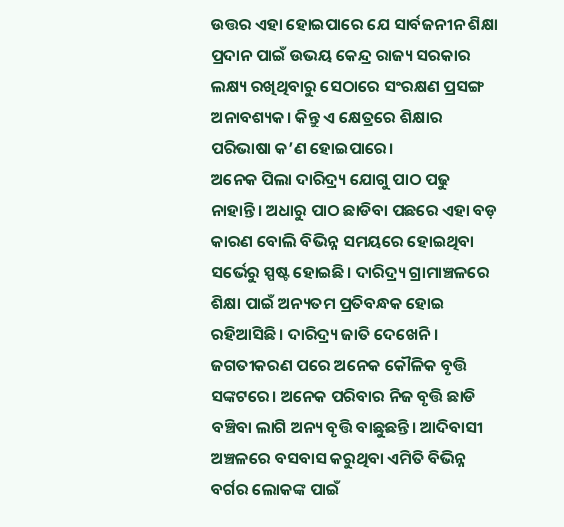ଉତ୍ତର ଏହା ହୋଇପାରେ ଯେ ସାର୍ବଜନୀନ ଶିକ୍ଷା ପ୍ରଦାନ ପାଇଁ ଉଭୟ କେନ୍ଦ୍ର ରାଜ୍ୟ ସରକାର ଲକ୍ଷ୍ୟ ରଖିଥିବାରୁ ସେଠାରେ ସଂରକ୍ଷଣ ପ୍ରସଙ୍ଗ ଅନାବଶ୍ୟକ। କିନ୍ତୁ ଏ କ୍ଷେତ୍ରରେ ଶିକ୍ଷାର ପରିଭାଷା କ’ଣ ହୋଇପାରେ।
ଅନେକ ପିଲା ଦାରିଦ୍ର୍ୟ ଯୋଗୁ ପାଠ ପଢୁ ନାହାନ୍ତି। ଅଧାରୁ ପାଠ ଛାଡିବା ପଛରେ ଏହା ବଡ଼ କାରଣ ବୋଲି ବିଭିନ୍ନ ସମୟରେ ହୋଇଥିବା ସର୍ଭେରୁ ସ୍ପଷ୍ଟ ହୋଇଛି। ଦାରିଦ୍ର୍ୟ ଗ୍ରାମାଞ୍ଚଳରେ ଶିକ୍ଷା ପାଇଁ ଅନ୍ୟତମ ପ୍ରତିବନ୍ଧକ ହୋଇ ରହିଆସିଛି। ଦାରିଦ୍ର୍ୟ ଜାତି ଦେଖେନି। ଜଗତୀକରଣ ପରେ ଅନେକ କୌଳିକ ବୃତ୍ତି ସଙ୍କଟରେ। ଅନେକ ପରିବାର ନିଜ ବୃତ୍ତି ଛାଡି ବଞ୍ଚିବା ଲାଗି ଅନ୍ୟ ବୃତ୍ତି ବାଛୁଛନ୍ତି। ଆଦିବାସୀ ଅଞ୍ଚଳରେ ବସବାସ କରୁଥିବା ଏମିତି ବିଭିନ୍ନ ବର୍ଗର ଲୋକଙ୍କ ପାଇଁ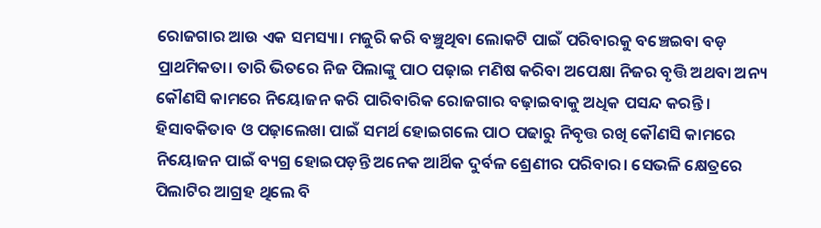ରୋଜଗାର ଆଉ ଏକ ସମସ୍ୟା। ମଜୁରି କରି ବଞ୍ଚୁଥିବା ଲୋକଟି ପାଇଁ ପରିବାରକୁ ବଞ୍ଚେଇବା ବଡ଼ ପ୍ରାଥମିକତା। ତାରି ଭିତରେ ନିଜ ପିଲାଙ୍କୁ ପାଠ ପଢ଼ାଇ ମଣିଷ କରିବା ଅପେକ୍ଷା ନିଜର ବୃତ୍ତି ଅଥବା ଅନ୍ୟ କୌଣସି କାମରେ ନିୟୋଜନ କରି ପାରିବାରିକ ରୋଜଗାର ବଢ଼ାଇବାକୁ ଅଧିକ ପସନ୍ଦ କରନ୍ତି। ହିସାବକିତାବ ଓ ପଢ଼ାଲେଖା ପାଇଁ ସମର୍ଥ ହୋଇଗଲେ ପାଠ ପଢାରୁ ନିବୃତ୍ତ ରଖି କୌଣସି କାମରେ ନିୟୋଜନ ପାଇଁ ବ୍ୟଗ୍ର ହୋଇପଡ଼ନ୍ତି ଅନେକ ଆର୍ଥିକ ଦୁର୍ବଳ ଶ୍ରେଣୀର ପରିବାର। ସେଭଳି କ୍ଷେତ୍ରରେ ପିଲାଟିର ଆଗ୍ରହ ଥିଲେ ବି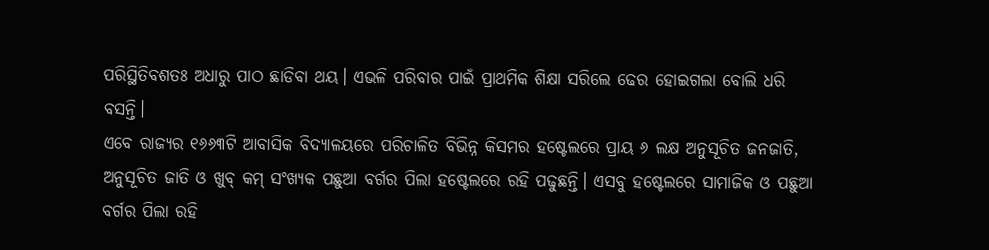ପରିସ୍ଥିତିବଶତଃ ଅଧାରୁ ପାଠ ଛାଡିବା ଥୟ। ଏଭଳି ପରିବାର ପାଇଁ ପ୍ରାଥମିକ ଶିକ୍ଷା ସରିଲେ ଢେର ହୋଇଗଲା ବୋଲି ଧରି ବସନ୍ତି।
ଏବେ ରାଜ୍ୟର ୧୬୬୩ଟି ଆବାସିକ ବିଦ୍ୟାଳୟରେ ପରିଚାଳିତ ବିଭିନ୍ନ କିସମର ହଷ୍ଟେଲରେ ପ୍ରାୟ ୬ ଲକ୍ଷ ଅନୁସୂଚିତ ଜନଜାତି, ଅନୁସୂଚିତ ଜାତି ଓ ଖୁବ୍‌ କମ୍‌ ସଂଖ୍ୟକ ପଛୁଆ ବର୍ଗର ପିଲା ହଷ୍ଟେଲରେ ରହି ପଢୁଛନ୍ତି। ଏସବୁ ହଷ୍ଟେଲରେ ସାମାଜିକ ଓ ପଛୁଆ ବର୍ଗର ପିଲା ରହି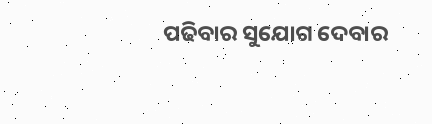ପଢିବାର ସୁଯୋଗ ଦେବାର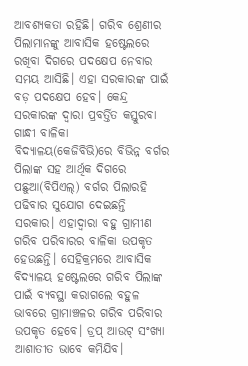ଆବଶ୍ୟକତା ରହିଛି। ଗରିବ ଶ୍ରେଣୀର ପିଲାମାନଙ୍କୁ ଆବାସିକ ହଷ୍ଟେଲରେ ରଖିବା ଦିଗରେ ପଦକ୍ଷେପ ନେବାର ସମୟ ଆସିଛି। ଏହା ସରକାରଙ୍କ ପାଇଁ ବଡ଼ ପଦକ୍ଷେପ ହେବ। କେନ୍ଦ୍ର ସରକାରଙ୍କ ଦ୍ୱାରା ପ୍ରବର୍ତ୍ତିତ କସ୍ତୁରବା ଗାନ୍ଧୀ ବାଳିକା ବିଦ୍ୟାଳୟ(କେଜିବିଭି)ରେ ବିଭିନ୍ନ ବର୍ଗର ପିଲାଙ୍କ ସହ ଆର୍ଥିକ ଦିଗରେ ପଛୁଆ(ବିପିଏଲ୍‌) ବର୍ଗର ପିଲାରହି ପଢିବାର ସୁଯୋଗ ଦେଇଛନ୍ତି ସରକାର। ଏହାଦ୍ୱାରା ବହୁ ଗ୍ରାମୀଣ ଗରିବ ପରିବାରର ବାଳିକା ଉପକୃତ ହେଉଛନ୍ତି। ସେହିକ୍ରମରେ ଆବାସିକ ବିଦ୍ୟାଳୟ ହଷ୍ଟେଲରେ ଗରିବ ପିଲାଙ୍କ ପାଇଁ ବ୍ୟବସ୍ଥା କରାଗଲେ ବହୁଳ ଭାବରେ ଗ୍ରାମାଞ୍ଚଳର ଗରିବ ପରିବାର ଉପକୃତ ହେବେ। ଡ୍ରପ୍‌ ଆଉଟ୍‌ ସଂଖ୍ୟା ଆଶାତୀତ ଭାବେ କମିଯିବ।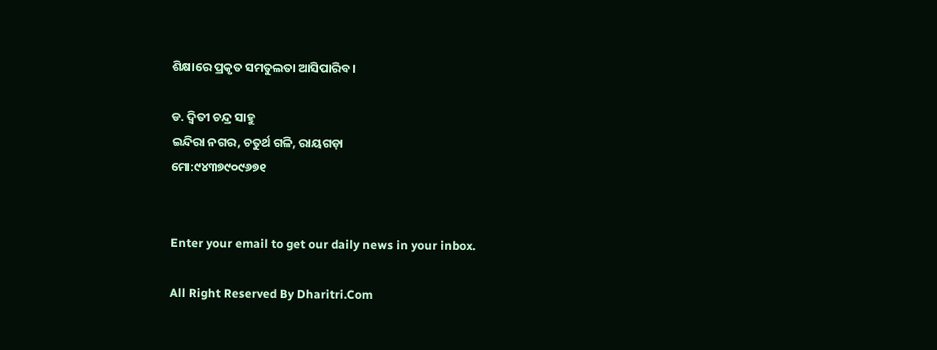ଶିକ୍ଷାରେ ପ୍ରକୃତ ସମତୁଲତା ଆସିପାରିବ।

ଡ. ଦ୍ୱିତୀ ଚନ୍ଦ୍ର ସାହୁ
ଇନ୍ଦିରା ନଗର, ଚତୁର୍ଥ ଗଳି, ରାୟଗଡ଼ା
ମୋ:୯୪୩୭୯୦୯୬୭୧


Enter your email to get our daily news in your inbox.

All Right Reserved By Dharitri.Com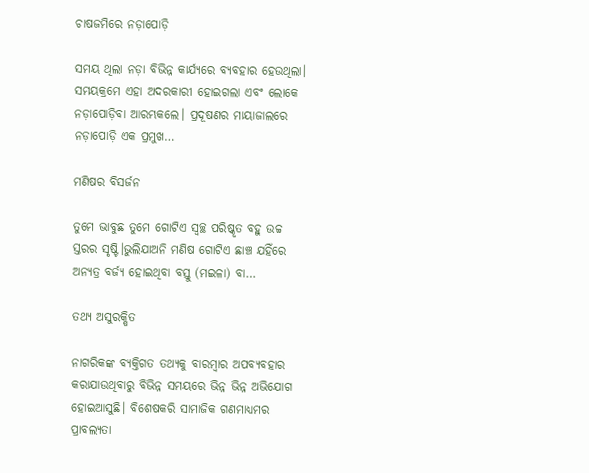ଚାଷଜମିରେ ନଡ଼ାପୋଡ଼ି

ସମୟ ଥିଲା ନଡ଼ା ବିଭିନ୍ନ କାର୍ଯ୍ୟରେ ବ୍ୟବହାର ହେଉଥିଲା। ସମୟକ୍ରମେ ଏହା ଅଦରକାରୀ ହୋଇଗଲା ଏବଂ ଲୋକେ ନଡ଼ାପୋଡ଼ିବା ଆରମ୍ଭକଲେ। ପ୍ରଦୂଷଣର ମାୟାଜାଲରେ ନଡ଼ାପୋଡ଼ି ଏକ ପ୍ରମୁଖ…

ମଣିଷର ବିସର୍ଜନ

ତୁମେ ଭାବୁଛ ତୁମେ ଗୋଟିଏ ସ୍ବଚ୍ଛ ପରିଷ୍କୃତ ବହୁ ଉଚ୍ଚ ସ୍ତରର ସୃଷ୍ଟି।ଭୁଲିଯାଅନି ମଣିଷ ଗୋଟିଏ ଛାଞ୍ଚ ଯହିଁରେ ଅନ୍ୟତ୍ର ବର୍ଜ୍ୟ ହୋଇଥିବା ବସ୍ତୁ (ମଇଳା) ବା…

ତଥ୍ୟ ଅସୁରକ୍ଷିତ

ନାଗରିକଙ୍କ ବ୍ୟକ୍ତିଗତ ତଥ୍ୟକୁ ବାରମ୍ବାର ଅପବ୍ୟବହାର କରାଯାଉଥିବାରୁ ବିଭିନ୍ନ ସମୟରେ ଭିନ୍ନ ଭିନ୍ନ ଅଭିଯୋଗ ହୋଇଆସୁଛି। ବିଶେଷକରି ସାମାଜିକ ଗଣମାଧ୍ୟମର ପ୍ରାବଲ୍ୟତା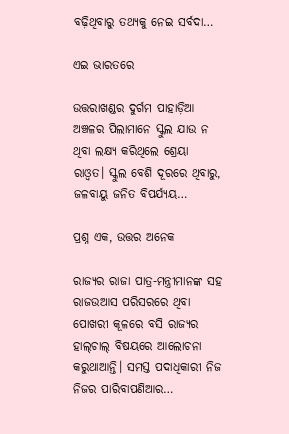ବଢ଼ିଥିବାରୁ ତଥ୍ୟକୁ ନେଇ ସର୍ବଦା…

ଏଇ ଭାରତରେ

ଉତ୍ତରାଖଣ୍ଡର ଦୁର୍ଗମ ପାହାଡ଼ିଆ ଅଞ୍ଚଳର ପିଲାମାନେ ସ୍କୁଲ ଯାଉ ନ ଥିବା ଲକ୍ଷ୍ୟ କରିଥିଲେ ଶ୍ରେୟା ରାଓ୍ବତ। ସ୍କୁଲ ବେଶି ଦୂରରେ ଥିବାରୁ, ଜଳବାୟୁ ଜନିତ ବିପର୍ଯ୍ୟୟ…

ପ୍ରଶ୍ନ ଏକ, ଉତ୍ତର ଅନେକ

ରାଜ୍ୟର ରାଜା ପାତ୍ର-ମନ୍ତ୍ରୀମାନଙ୍କ ସହ ରାଜଉଆସ ପରିସରରେ ଥିବା ପୋଖରୀ କୂଳରେ ବସି ରାଜ୍ୟର ହାଲ୍‌ଚାଲ୍‌ ବିଷୟରେ ଆଲୋଚନା କରୁଥାଆନ୍ତି। ସମସ୍ତ ପଦାଧିକାରୀ ନିଜ ନିଜର ପାରିବାପଣିଆର…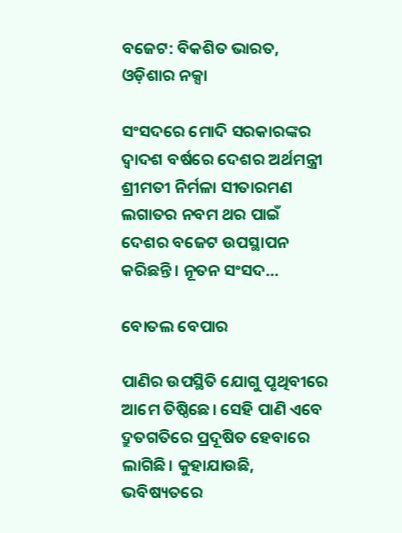ବଜେଟ: ବିକଶିତ ଭାରତ, ଓଡ଼ିଶାର ନକ୍ସା

ସଂସଦରେ ମୋଦି ସରକାରଙ୍କର ଦ୍ୱାଦଶ ବର୍ଷରେ ଦେଶର ଅର୍ଥମନ୍ତ୍ରୀ ଶ୍ରୀମତୀ ନିର୍ମଳା ସୀତାରମଣ ଲଗାତର ନବମ ଥର ପାଇଁ ଦେଶର ବଜେଟ ଉପସ୍ଥାପନ କରିଛନ୍ତି। ନୂତନ ସଂସଦ…

ବୋତଲ ବେପାର

ପାଣିର ଉପସ୍ଥିତି ଯୋଗୁ ପୃଥିବୀରେ ଆମେ ତିଷ୍ଠିଛେ। ସେହି ପାଣି ଏବେ ଦ୍ରୁତଗତିରେ ପ୍ରଦୂଷିତ ହେବାରେ ଲାଗିଛି। କୁହାଯାଉଛି, ଭବିଷ୍ୟତରେ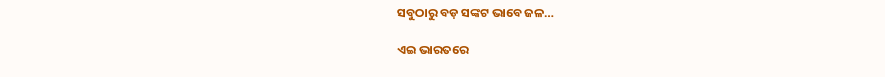ସବୁଠାରୁ ବଡ଼ ସଙ୍କଟ ଭାବେ ଜଳ…

ଏଇ ଭାରତରେ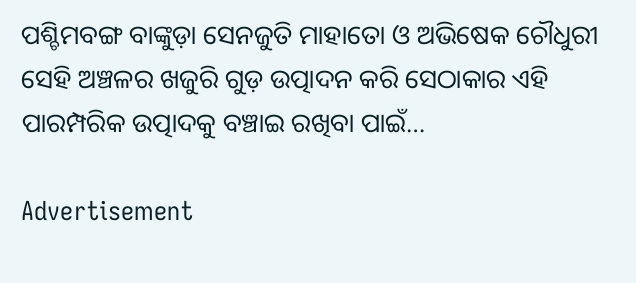ପଶ୍ଚିମବଙ୍ଗ ବାଙ୍କୁଡ଼ା ସେନଜୁତି ମାହାତୋ ଓ ଅଭିଷେକ ଚୌଧୁରୀ ସେହି ଅଞ୍ଚଳର ଖଜୁରି ଗୁଡ଼ ଉତ୍ପାଦନ କରି ସେଠାକାର ଏହି ପାରମ୍ପରିକ ଉତ୍ପାଦକୁ ବଞ୍ଚାଇ ରଖିବା ପାଇଁ…

Advertisement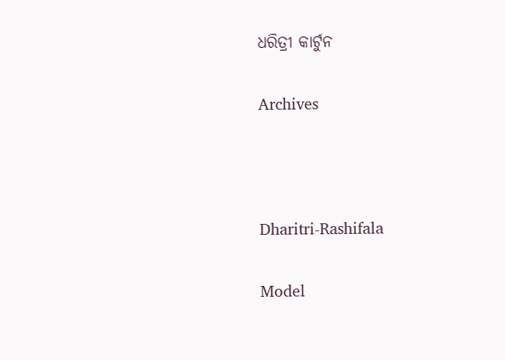ଧରିତ୍ରୀ କାର୍ଟୁନ

Archives



Dharitri-Rashifala

Model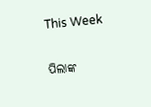This Week

ପିଲାଙ୍କ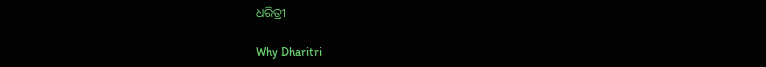ଧରିତ୍ରୀ

Why Dharitri